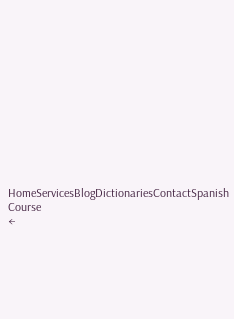HomeServicesBlogDictionariesContactSpanish Course
←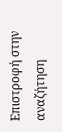Επιστροφή στην αναζήτηση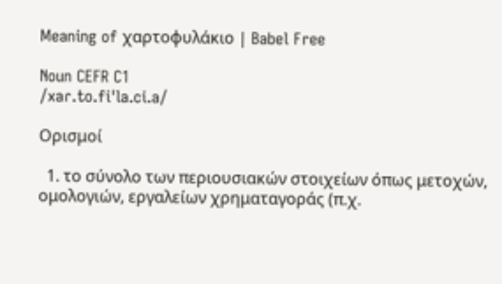Meaning of χαρτοφυλάκιο | Babel Free

Noun CEFR C1
/xaɾ.to.fiˈla.ci.a/

Ορισμοί

  1. το σύνολο των περιουσιακών στοιχείων όπως μετοχών, ομολογιών, εργαλείων χρηματαγοράς (π.χ.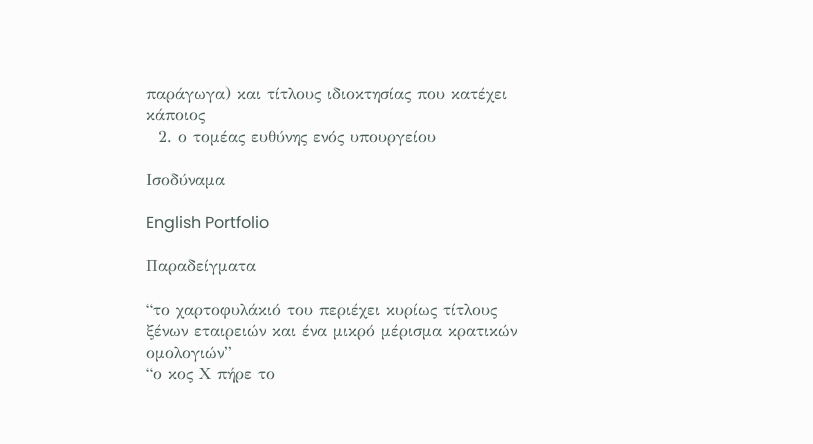παράγωγα) και τίτλους ιδιοκτησίας που κατέχει κάποιος
  2. ο τομέας ευθύνης ενός υπουργείου

Ισοδύναμα

English Portfolio

Παραδείγματα

“το χαρτοφυλάκιό του περιέχει κυρίως τίτλους ξένων εταιρειών και ένα μικρό μέρισμα κρατικών ομολογιών”
“ο κος Χ πήρε το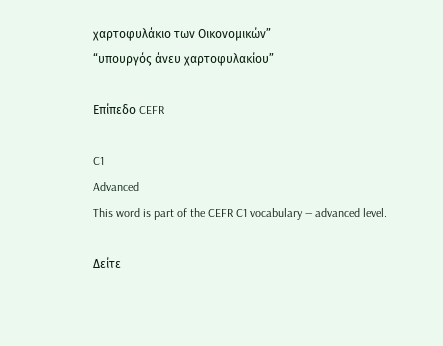χαρτοφυλάκιο των Οικονομικών”
“υπουργός άνευ χαρτοφυλακίου”

Επίπεδο CEFR

C1
Advanced
This word is part of the CEFR C1 vocabulary — advanced level.

Δείτε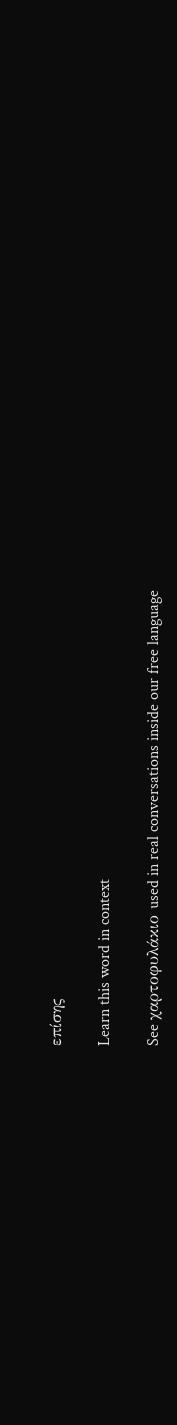επίσης

Learn this word in context

See χαρτοφυλάκιο used in real conversations inside our free language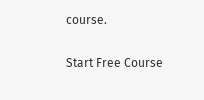course.

Start Free Course